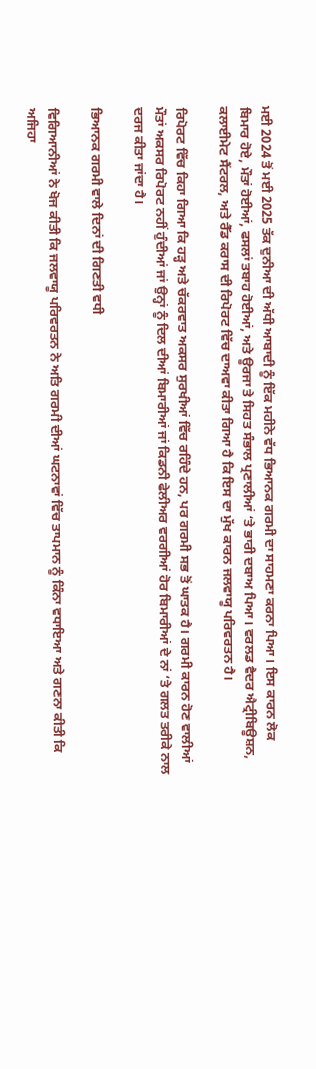ਮਈ 2024 ਤੋਂ ਮਈ 2025 ਤੱਕ ਦੁਨੀਆ ਦੀ ਅੱਧੀ ਆਬਾਦੀ ਨੂੰ ਇੱਕ ਮਹੀਨੇ ਵੱਧ ਭਿਆਨਕ ਗਰਮੀ ਦਾ ਸਾਹਮਣਾ ਕਰਨਾ ਪਿਆ। ਇਸ ਕਾਰਨ ਲੋਕ ਬਿਮਾਰ ਹੋਏ, ਮੌਤਾਂ ਹੋਈਆਂ, ਫਸਲਾਂ ਤਬਾਹ ਹੋਈਆਂ, ਅਤੇ ਊਰਜਾ ਤੇ ਸਿਹਤ ਸੰਭਾਲ ਪ੍ਰਣਾਲੀਆਂ ‘ਤੇ ਭਾਰੀ ਦਬਾਅ ਪਿਆ। ਵਰਲਡ ਵੈਦਰ ਐਟ੍ਰੀਬਿਊਸ਼ਨ, ਕਲਾਈਮੇਟ ਸੈਂਟਰਲ, ਅਤੇ ਰੈੱਡ ਕਰਾਸ ਦੀ ਰਿਪੋਰਟ ਵਿੱਚ ਦਾਅਵਾ ਕੀਤਾ ਗਿਆ ਹੈ ਕਿ ਇਸ ਦਾ ਮੁੱਖ ਕਾਰਨ ਜਲਵਾਯੂ ਪਰਿਵਰਤਨ ਹੈ।

ਰਿਪੋਰਟ ਵਿੱਚ ਕਿਹਾ ਗਿਆ ਕਿ ਹੜ੍ਹ ਅਤੇ ਚੱਕਰਵਾਤ ਅਕਸਰ ਸੁਰਖੀਆਂ ਵਿੱਚ ਰਹਿੰਦੇ ਹਨ, ਪਰ ਗਰਮੀ ਸਭ ਤੋਂ ਘਾਤਕ ਹੈ। ਗਰਮੀ ਕਾਰਨ ਹੋਣ ਵਾਲੀਆਂ ਮੌਤਾਂ ਅਕਸਰ ਰਿਪੋਰਟ ਨਹੀਂ ਹੁੰਦੀਆਂ ਜਾਂ ਉਨ੍ਹਾਂ ਨੂੰ ਦਿਲ ਦੀਆਂ ਬਿਮਾਰੀਆਂ ਜਾਂ ਕਿਡਨੀ ਫੇਲੀਅਰ ਵਰਗੀਆਂ ਹੋਰ ਬਿਮਾਰੀਆਂ ਦੇ ਨਾਂ ‘ਤੇ ਗਲਤ ਤਰੀਕੇ ਨਾਲ ਦਰਜ ਕੀਤਾ ਜਾਂਦਾ ਹੈ।

ਭਿਆਨਕ ਗਰਮੀ ਵਾਲੇ ਦਿਨਾਂ ਦੀ ਗਿਣਤੀ ਵਧੀ

ਵਿਗਿਆਨੀਆਂ ਨੇ ਖੋਜ ਕੀਤੀ ਕਿ ਜਲਵਾਯੂ ਪਰਿਵਰਤਨ ਨੇ ਅਤਿ ਗਰਮੀ ਦੀਆਂ ਘਟਨਾਵਾਂ ਵਿੱਚ ਤਾਪਮਾਨ ਨੂੰ ਕਿੰਨਾ ਵਧਾਇਆ ਅਤੇ ਗਣਨਾ ਕੀਤੀ ਕਿ ਅਜਿਹਾ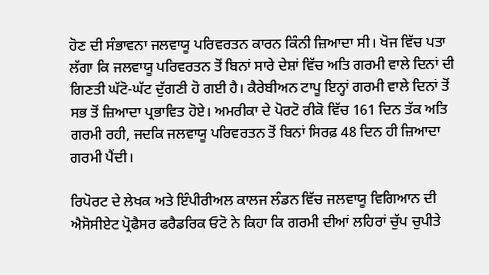ਹੋਣ ਦੀ ਸੰਭਾਵਨਾ ਜਲਵਾਯੂ ਪਰਿਵਰਤਨ ਕਾਰਨ ਕਿੰਨੀ ਜ਼ਿਆਦਾ ਸੀ। ਖੋਜ ਵਿੱਚ ਪਤਾ ਲੱਗਾ ਕਿ ਜਲਵਾਯੂ ਪਰਿਵਰਤਨ ਤੋਂ ਬਿਨਾਂ ਸਾਰੇ ਦੇਸ਼ਾਂ ਵਿੱਚ ਅਤਿ ਗਰਮੀ ਵਾਲੇ ਦਿਨਾਂ ਦੀ ਗਿਣਤੀ ਘੱਟੋ-ਘੱਟ ਦੁੱਗਣੀ ਹੋ ਗਈ ਹੈ। ਕੈਰੇਬੀਅਨ ਟਾਪੂ ਇਨ੍ਹਾਂ ਗਰਮੀ ਵਾਲੇ ਦਿਨਾਂ ਤੋਂ ਸਭ ਤੋਂ ਜ਼ਿਆਦਾ ਪ੍ਰਭਾਵਿਤ ਹੋਏ। ਅਮਰੀਕਾ ਦੇ ਪੋਰਟੋ ਰੀਕੋ ਵਿੱਚ 161 ਦਿਨ ਤੱਕ ਅਤਿ ਗਰਮੀ ਰਹੀ, ਜਦਕਿ ਜਲਵਾਯੂ ਪਰਿਵਰਤਨ ਤੋਂ ਬਿਨਾਂ ਸਿਰਫ਼ 48 ਦਿਨ ਹੀ ਜ਼ਿਆਦਾ ਗਰਮੀ ਪੈਂਦੀ।

ਰਿਪੋਰਟ ਦੇ ਲੇਖਕ ਅਤੇ ਇੰਪੀਰੀਅਲ ਕਾਲਜ ਲੰਡਨ ਵਿੱਚ ਜਲਵਾਯੂ ਵਿਗਿਆਨ ਦੀ ਐਸੋਸੀਏਟ ਪ੍ਰੋਫੈਸਰ ਫਰੈਡਰਿਕ ਓਟੋ ਨੇ ਕਿਹਾ ਕਿ ਗਰਮੀ ਦੀਆਂ ਲਹਿਰਾਂ ਚੁੱਪ ਚੁਪੀਤੇ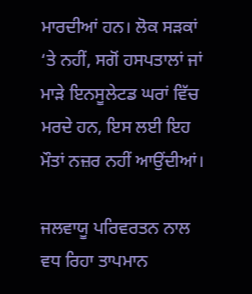ਮਾਰਦੀਆਂ ਹਨ। ਲੋਕ ਸੜਕਾਂ ‘ਤੇ ਨਹੀਂ, ਸਗੋਂ ਹਸਪਤਾਲਾਂ ਜਾਂ ਮਾੜੇ ਇਨਸੂਲੇਟਡ ਘਰਾਂ ਵਿੱਚ ਮਰਦੇ ਹਨ, ਇਸ ਲਈ ਇਹ ਮੌਤਾਂ ਨਜ਼ਰ ਨਹੀਂ ਆਉਂਦੀਆਂ।

ਜਲਵਾਯੂ ਪਰਿਵਰਤਨ ਨਾਲ ਵਧ ਰਿਹਾ ਤਾਪਮਾਨ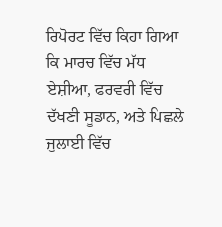ਰਿਪੋਰਟ ਵਿੱਚ ਕਿਹਾ ਗਿਆ ਕਿ ਮਾਰਚ ਵਿੱਚ ਮੱਧ ਏਸ਼ੀਆ, ਫਰਵਰੀ ਵਿੱਚ ਦੱਖਣੀ ਸੂਡਾਨ, ਅਤੇ ਪਿਛਲੇ ਜੁਲਾਈ ਵਿੱਚ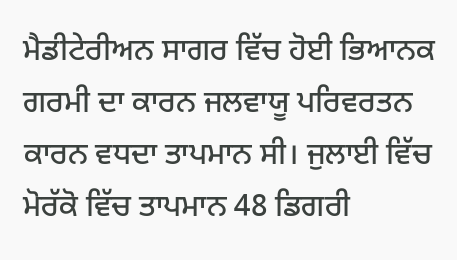ਮੈਡੀਟੇਰੀਅਨ ਸਾਗਰ ਵਿੱਚ ਹੋਈ ਭਿਆਨਕ ਗਰਮੀ ਦਾ ਕਾਰਨ ਜਲਵਾਯੂ ਪਰਿਵਰਤਨ ਕਾਰਨ ਵਧਦਾ ਤਾਪਮਾਨ ਸੀ। ਜੁਲਾਈ ਵਿੱਚ ਮੋਰੱਕੋ ਵਿੱਚ ਤਾਪਮਾਨ 48 ਡਿਗਰੀ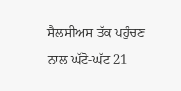ਸੈਲਸੀਅਸ ਤੱਕ ਪਹੁੰਚਣ ਨਾਲ ਘੱਟੋ-ਘੱਟ 21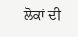ਲੋਕਾਂ ਦੀ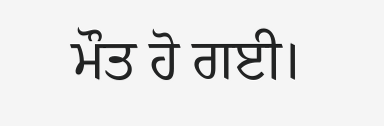ਮੌਤ ਹੋ ਗਈ।